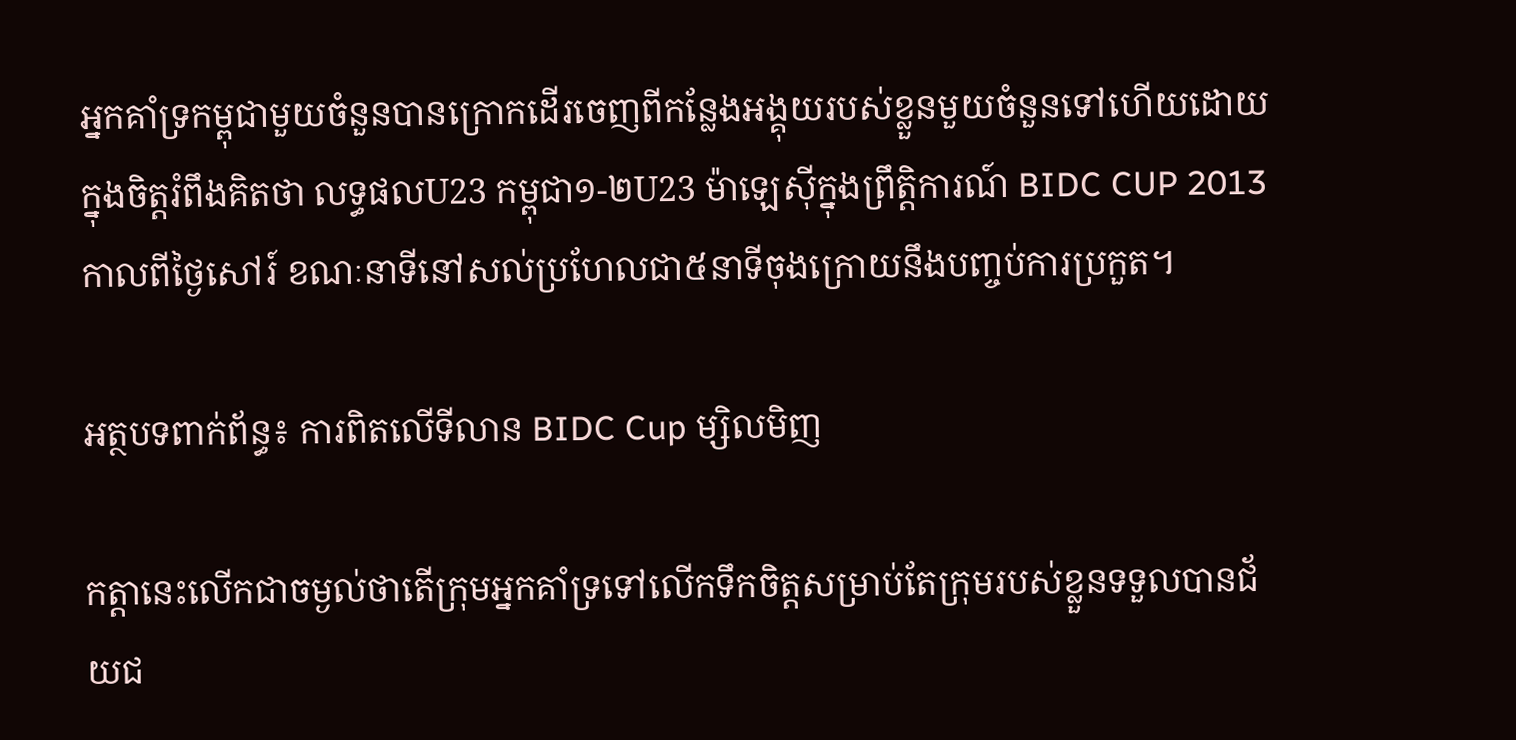អ្នកគាំទ្រកម្ពុជាមួយចំនួនបានក្រោកដើរចេញពីកន្លែងអង្គុយរបស់ខ្លួនមួយចំនួនទៅហើយដោយក្នុងចិត្តរំពឹងគិតថា លទ្ធផលU23 កម្ពុជា១-២U23 ម៉ាឡេស៊ីក្នុងព្រឹត្តិការណ៍ BIDC CUP 2013 កាលពីថ្ងៃសៅរ៍ ខណៈនាទីនៅសល់ប្រហែលជា៥នាទីចុងក្រោយនឹងបញ្ចប់ការប្រកួត។

អត្ថបទពាក់ព័ន្ធ៖ ការពិតលើទីលាន BIDC Cup ម្សិលមិញ

កត្តានេះលើកជាចម្ងល់ថាតើក្រុមអ្នកគាំទ្រទៅលើកទឹកចិត្តសម្រាប់តែក្រុមរបស់ខ្លួនទទួលបានជ័យជ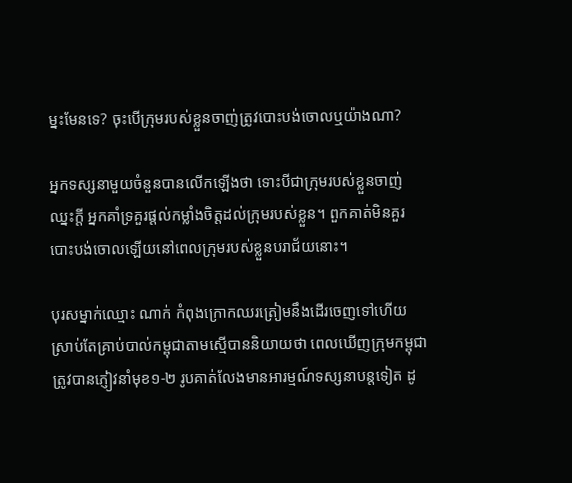ម្នះមែនទេ? ចុះបើក្រុមរបស់ខ្លួនចាញ់ត្រូវបោះបង់ចោលឬយ៉ាងណា?

អ្នកទស្សនាមួយចំនួនបានលើកឡើងថា ទោះបីជាក្រុមរបស់ខ្លួនចាញ់ឈ្នះក្ដី អ្នកគាំទ្រគួរផ្ដល់កម្លាំងចិត្តដល់ក្រុមរបស់ខ្លួន។ ពួកគាត់មិនគួរបោះបង់ចោលឡើយនៅពេលក្រុមរបស់ខ្លួនបរាជ័យនោះ។

បុរសម្នាក់ឈ្មោះ ណាក់ កំពុងក្រោកឈរត្រៀមនឹងដើរចេញទៅហើយស្រាប់តែគ្រាប់បាល់កម្ពុជាតាមស្មើបាននិយាយថា ពេលឃើញក្រុមកម្ពុជាត្រូវបានភ្ញៀវនាំមុខ១-២ រូបគាត់លែងមានអារម្មណ៍ទស្សនាបន្តទៀត ដូ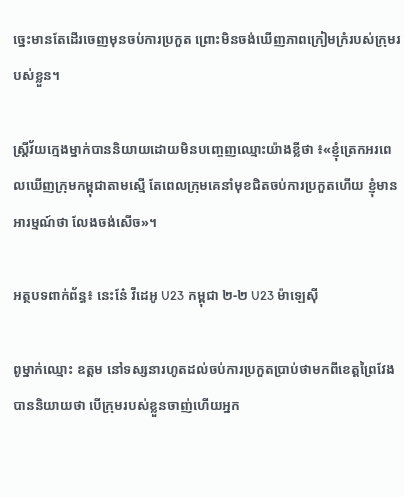ច្នេះមានតែដើរចេញមុនចប់ការប្រកួត ព្រោះមិនចង់ឃើញភាពក្រៀមក្រំរបស់ក្រុមរបស់ខ្លួន។

ស្ត្រីវ័យក្មេងម្នាក់បាននិយាយដោយមិនបញ្ចេញឈ្មោះយ៉ាងខ្លីថា ៖«ខ្ញុំត្រេកអរពេលឃើញក្រុមកម្ពុជាតាមស្មើ តែពេលក្រុមគេនាំមុខជិតចប់ការប្រកួតហើយ ខ្ញុំមានអារម្មណ៍ថា លែងចង់សើច»។

អត្ថបទពាក់ព័ន្ធ៖ នេះនែ៎ វីដេអូ U23 កម្ពុជា ២-២ U23 ម៉ាឡេស៊ី

ពូម្នាក់ឈ្មោះ ឧត្តម នៅទស្សនារហូតដល់ចប់ការប្រកួតប្រាប់ថាមកពីខេត្តព្រៃវែងបាននិយាយថា បើក្រុមរបស់ខ្លួនចាញ់ហើយអ្នក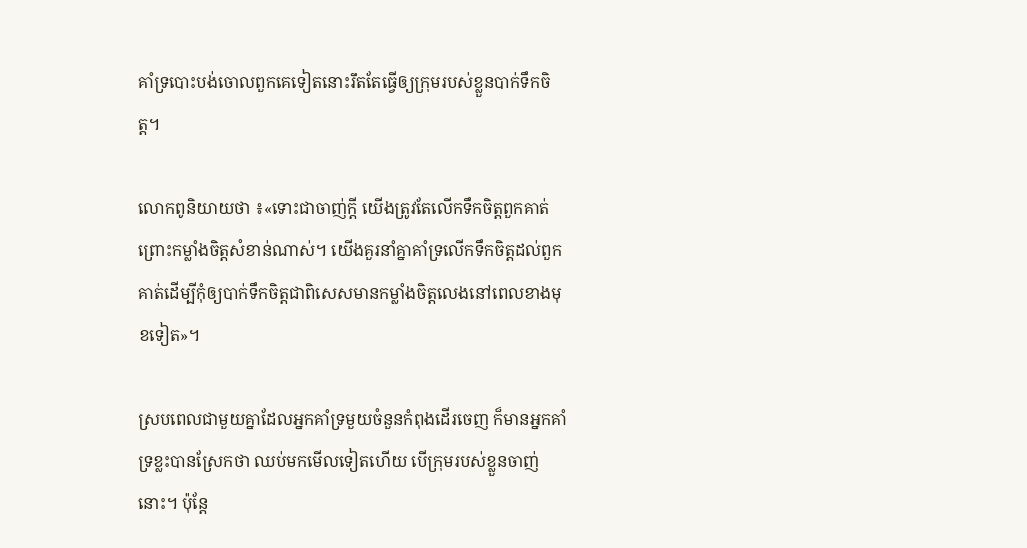គាំទ្របោះបង់ចោលពួកគេទៀតនោះរឹតតែធ្វើឲ្យក្រុមរបស់ខ្លួនបាក់ទឹកចិត្ត។

លោកពូនិយាយថា ៖«ទោះជាចាញ់ក្ដី យើងត្រូវតែលើកទឹកចិត្តពួកគាត់ ព្រោះកម្លាំងចិត្តសំខាន់ណាស់។ យើងគួរនាំគ្នាគាំទ្រលើកទឹកចិត្តដល់ពួកគាត់ដើម្បីកុំឲ្យបាក់ទឹកចិត្តជាពិសេសមានកម្លាំងចិត្តលេងនៅពេលខាងមុខទៀត»។

ស្របពេលជាមួយគ្នាដែលអ្នកគាំទ្រមួយចំនួនកំពុងដើរចេញ ក៏មានអ្នកគាំទ្រខ្លះបានស្រែកថា ឈប់មកមើលទៀតហើយ បើក្រុមរបស់ខ្លួនចាញ់នោះ។ ប៉ុន្តែ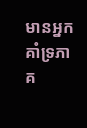មានអ្នកគាំទ្រភាគ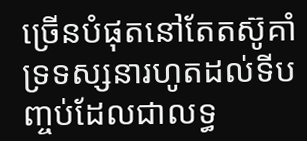ច្រើនបំផុតនៅតែតស៊ូគាំទ្រទស្សនារហូតដល់ទីបញ្ចប់ដែលជាលទ្ធ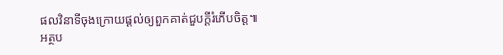ផលវិនាទីចុងក្រោយផ្ដល់ឲ្យពួកគាត់ជួបក្ដីរំភើបចិត្ត៕
អត្ថប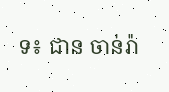ទ៖ ជាន ចាន់រ៉ា